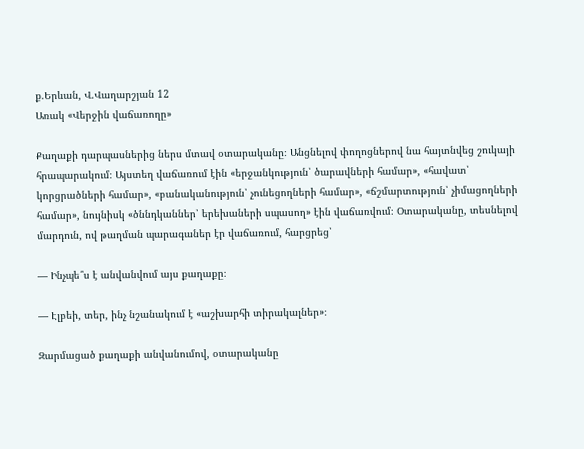ք.Երևան, Վ.Վաղարշյան 12
Առակ «Վերջին վաճառողը»

Քաղաքի դարպասներից ներս մտավ օտարականը։ Անցնելով փողոցներով նա հայտնվեց շուկայի հրապարակում։ Այստեղ վաճառում էին «երջանկություն՝ ծարավների համար», «հավատ՝ կորցրածների համար», «բանականություն՝ չունեցողների համար», «ճշմարտություն՝ չիմացողների համար», նույնիսկ «ծննդկաններ՝ երեխաների սպասող» էին վաճառվում։ Օտարականը, տեսնելով մարդուն, ով թաղման պարագաներ էր վաճառում, հարցրեց՝

— Ինչպե՞ս է անվանվում այս քաղաքը։

— Էլբեի, տեր, ինչ նշանակում է «աշխարհի տիրակալներ»։

Զարմացած քաղաքի անվանումով, օտարականը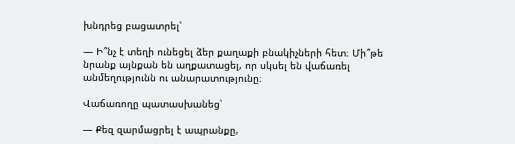խնդրեց բացատրել՝

— Ի՞նչ է տեղի ունեցել ձեր քաղաքի բնակիչների հետ։ Մի՞թե նրանք այնքան են աղքատացել, որ սկսել են վաճառել անմեղությունն ու անարատությունը։

Վաճառողը պատասխանեց՝

— Քեզ զարմացրել է ապրանքը,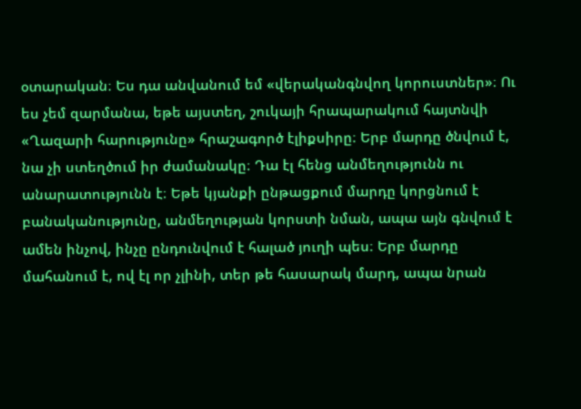օտարական։ Ես դա անվանում եմ «վերականգնվող կորուստներ»։ Ու ես չեմ զարմանա, եթե այստեղ, շուկայի հրապարակում հայտնվի «Ղազարի հարությունը» հրաշագործ էլիքսիրը։ Երբ մարդը ծնվում է, նա չի ստեղծում իր ժամանակը։ Դա էլ հենց անմեղությունն ու անարատությունն է։ Եթե կյանքի ընթացքում մարդը կորցնում է բանականությունը, անմեղության կորստի նման, ապա այն գնվում է ամեն ինչով, ինչը ընդունվում է հալած յուղի պես։ Երբ մարդը մահանում է, ով էլ որ չլինի, տեր թե հասարակ մարդ, ապա նրան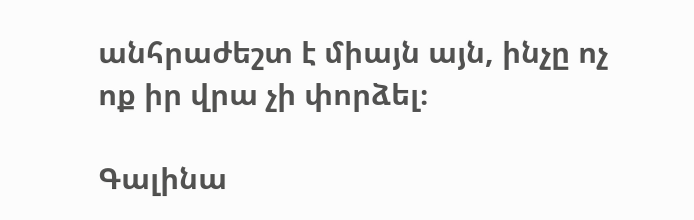անհրաժեշտ է միայն այն, ինչը ոչ ոք իր վրա չի փորձել։

Գալինա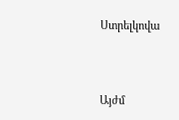Ստրելկովա




Այժմ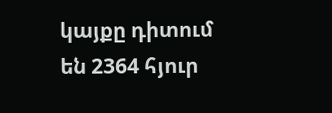կայքը դիտում են 2364 հյուր